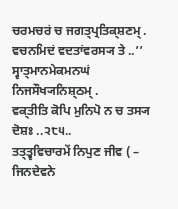ਚਰਮਚਰਂ ਚ ਜਗਤ੍ਪ੍ਰਤਿਕ੍ਸ਼ਣਮ੍ .
ਵਚਨਮਿਦਂ ਵਦਤਾਂਵਰਸ੍ਯ ਤੇ ..’’
ਸ੍ਵਾਤ੍ਮਾਨਮੇਕਮਨਘਂ ਨਿਜਸੌਖ੍ਯਨਿਸ਼੍ਠਮ੍ .
ਵਕ੍ਤੀਤਿ ਕੋਪਿ ਮੁਨਿਪੋ ਨ ਚ ਤਸ੍ਯ ਦੋਸ਼ਃ ..੨੮੫..
ਤਤ੍ਤ੍ਵਵਿਚਾਰਮੇਂ ਨਿਪੁਣ ਜੀਵ ( – ਜਿਨਦੇਵਨੇ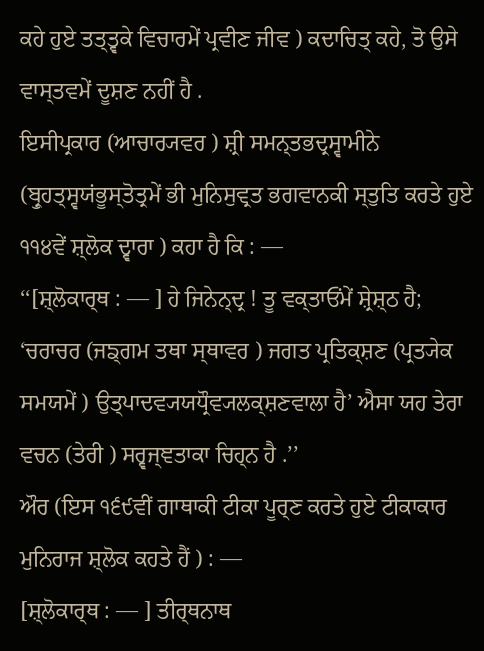ਕਹੇ ਹੁਏ ਤਤ੍ਤ੍ਵਕੇ ਵਿਚਾਰਮੇਂ ਪ੍ਰਵੀਣ ਜੀਵ ) ਕਦਾਚਿਤ੍ ਕਹੇ, ਤੋ ਉਸੇ ਵਾਸ੍ਤਵਮੇਂ ਦੂਸ਼ਣ ਨਹੀਂ ਹੈ .
ਇਸੀਪ੍ਰਕਾਰ (ਆਚਾਰ੍ਯਵਰ ) ਸ਼੍ਰੀ ਸਮਨ੍ਤਭਦ੍ਰਸ੍ਵਾਮੀਨੇ (ਬ੍ਰੁਹਤ੍ਸ੍ਵਯਂਭੂਸ੍ਤੋਤ੍ਰਮੇਂ ਭੀ ਮੁਨਿਸੁਵ੍ਰਤ ਭਗਵਾਨਕੀ ਸ੍ਤੁਤਿ ਕਰਤੇ ਹੁਏ ੧੧੪ਵੇਂ ਸ਼੍ਲੋਕ ਦ੍ਵਾਰਾ ) ਕਹਾ ਹੈ ਕਿ : —
‘‘[ਸ਼੍ਲੋਕਾਰ੍ਥ : — ] ਹੇ ਜਿਨੇਨ੍ਦ੍ਰ ! ਤੂ ਵਕ੍ਤਾਓਂਮੇਂ ਸ਼੍ਰੇਸ਼੍ਠ ਹੈ; ‘ਚਰਾਚਰ (ਜਙ੍ਗਮ ਤਥਾ ਸ੍ਥਾਵਰ ) ਜਗਤ ਪ੍ਰਤਿਕ੍ਸ਼ਣ (ਪ੍ਰਤ੍ਯੇਕ ਸਮਯਮੇਂ ) ਉਤ੍ਪਾਦਵ੍ਯਯਧ੍ਰੌਵ੍ਯਲਕ੍ਸ਼ਣਵਾਲਾ ਹੈ’ ਐਸਾ ਯਹ ਤੇਰਾ ਵਚਨ (ਤੇਰੀ ) ਸਰ੍ਵਜ੍ਞਤਾਕਾ ਚਿਹ੍ਨ ਹੈ .’’
ਔਰ (ਇਸ ੧੬੯ਵੀਂ ਗਾਥਾਕੀ ਟੀਕਾ ਪੂਰ੍ਣ ਕਰਤੇ ਹੁਏ ਟੀਕਾਕਾਰ ਮੁਨਿਰਾਜ ਸ਼੍ਲੋਕ ਕਹਤੇ ਹੈਂ ) : —
[ਸ਼੍ਲੋਕਾਰ੍ਥ : — ] ਤੀਰ੍ਥਨਾਥ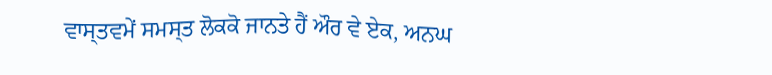ਵਾਸ੍ਤਵਮੇਂ ਸਮਸ੍ਤ ਲੋਕਕੋ ਜਾਨਤੇ ਹੈਂ ਔਰ ਵੇ ਏਕ, ਅਨਘ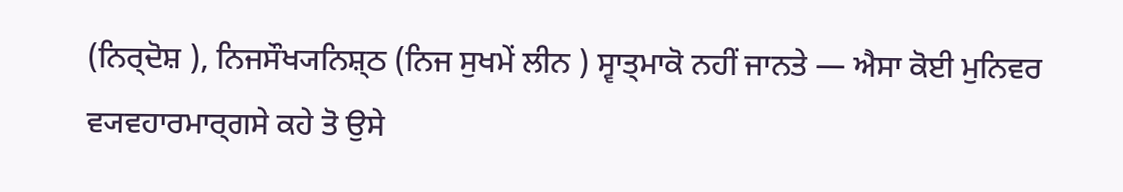(ਨਿਰ੍ਦੋਸ਼ ), ਨਿਜਸੌਖ੍ਯਨਿਸ਼੍ਠ (ਨਿਜ ਸੁਖਮੇਂ ਲੀਨ ) ਸ੍ਵਾਤ੍ਮਾਕੋ ਨਹੀਂ ਜਾਨਤੇ — ਐਸਾ ਕੋਈ ਮੁਨਿਵਰ ਵ੍ਯਵਹਾਰਮਾਰ੍ਗਸੇ ਕਹੇ ਤੋ ਉਸੇ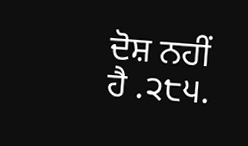ਦੋਸ਼ ਨਹੀਂ ਹੈ .੨੮੫.